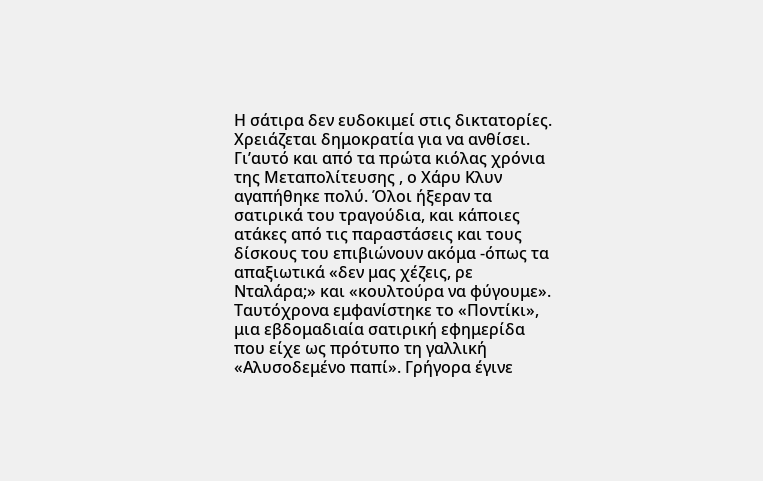Η σάτιρα δεν ευδοκιμεί στις δικτατορίες. Χρειάζεται δημοκρατία για να ανθίσει. Γι’αυτό και από τα πρώτα κιόλας χρόνια της Μεταπολίτευσης , ο Χάρυ Κλυν αγαπήθηκε πολύ. Όλοι ήξεραν τα σατιρικά του τραγούδια, και κάποιες ατάκες από τις παραστάσεις και τους δίσκους του επιβιώνουν ακόμα -όπως τα απαξιωτικά «δεν μας χέζεις, ρε Νταλάρα;» και «κουλτούρα να φύγουμε».
Ταυτόχρονα εμφανίστηκε το «Ποντίκι», μια εβδομαδιαία σατιρική εφημερίδα που είχε ως πρότυπο τη γαλλική «Αλυσοδεμένο παπί». Γρήγορα έγινε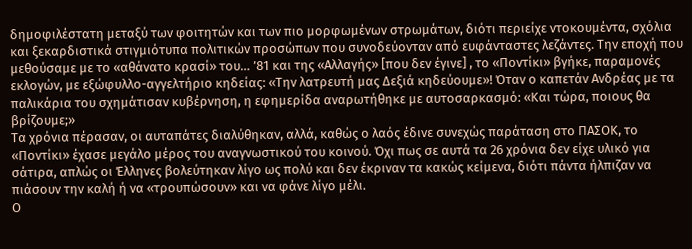δημοφιλέστατη μεταξύ των φοιτητών και των πιο μορφωμένων στρωμάτων, διότι περιείχε ντοκουμέντα, σχόλια και ξεκαρδιστικά στιγμιότυπα πολιτικών προσώπων που συνοδεύονταν από ευφάνταστες λεζάντες. Την εποχή που μεθούσαμε με το «αθάνατο κρασί» του… ’81 και της «Αλλαγής» [που δεν έγινε] , το «Ποντίκι» βγήκε, παραμονές εκλογών, με εξώφυλλο-αγγελτήριο κηδείας: «Την λατρευτή μας Δεξιά κηδεύουμε»! Όταν ο καπετάν Ανδρέας με τα παλικάρια του σχημάτισαν κυβέρνηση, η εφημερίδα αναρωτήθηκε με αυτοσαρκασμό: «Και τώρα, ποιους θα βρίζουμε;»
Τα χρόνια πέρασαν, οι αυταπάτες διαλύθηκαν, αλλά, καθώς ο λαός έδινε συνεχώς παράταση στο ΠΑΣΟΚ, το «Ποντίκι» έχασε μεγάλο μέρος του αναγνωστικού του κοινού. Όχι πως σε αυτά τα 26 χρόνια δεν είχε υλικό για σάτιρα, απλώς οι Έλληνες βολεύτηκαν λίγο ως πολύ και δεν έκριναν τα κακώς κείμενα, διότι πάντα ήλπιζαν να πιάσουν την καλή ή να «τρουπώσουν» και να φάνε λίγο μέλι.
Ο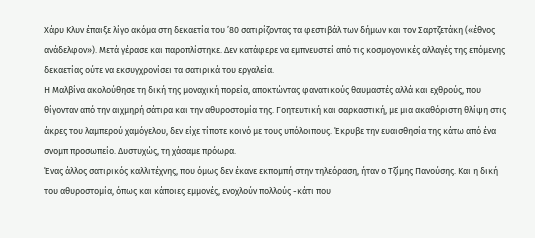Χάρυ Κλυν έπαιξε λίγο ακόμα στη δεκαετία του ’80 σατιρίζοντας τα φεστιβάλ των δήμων και τον Σαρτζετάκη («έθνος ανάδελφον»). Μετά γέρασε και παροπλίστηκε. Δεν κατάφερε να εμπνευστεί από τις κοσμογονικές αλλαγές της επόμενης δεκαετίας ούτε να εκσυγχρονίσει τα σατιρικά του εργαλεία.
Η Μαλβίνα ακολούθησε τη δική της μοναχική πορεία, αποκτώντας φανατικούς θαυμαστές αλλά και εχθρούς, που θίγονταν από την αιχμηρή σάτιρα και την αθυροστομία της. Γοητευτική και σαρκαστική, με μια ακαθόριστη θλίψη στις άκρες του λαμπερού χαμόγελου, δεν είχε τίποτε κοινό με τους υπόλοιπους. Έκρυβε την ευαισθησία της κάτω από ένα σνομπ προσωπείο. Δυστυχώς, τη χάσαμε πρόωρα.
Ένας άλλος σατιρικός καλλιτέχνης, που όμως δεν έκανε εκπομπή στην τηλεόραση, ήταν ο Τζίμης Πανούσης. Και η δική του αθυροστομία, όπως και κάποιες εμμονές, ενοχλούν πολλούς -κάτι που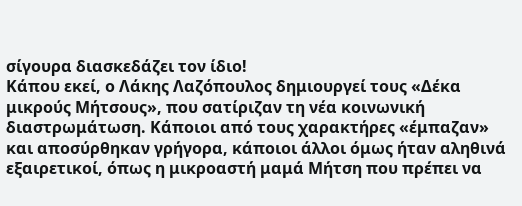σίγουρα διασκεδάζει τον ίδιο!
Κάπου εκεί, ο Λάκης Λαζόπουλος δημιουργεί τους «Δέκα μικρούς Μήτσους», που σατίριζαν τη νέα κοινωνική διαστρωμάτωση. Κάποιοι από τους χαρακτήρες «έμπαζαν» και αποσύρθηκαν γρήγορα, κάποιοι άλλοι όμως ήταν αληθινά εξαιρετικοί, όπως η μικροαστή μαμά Μήτση που πρέπει να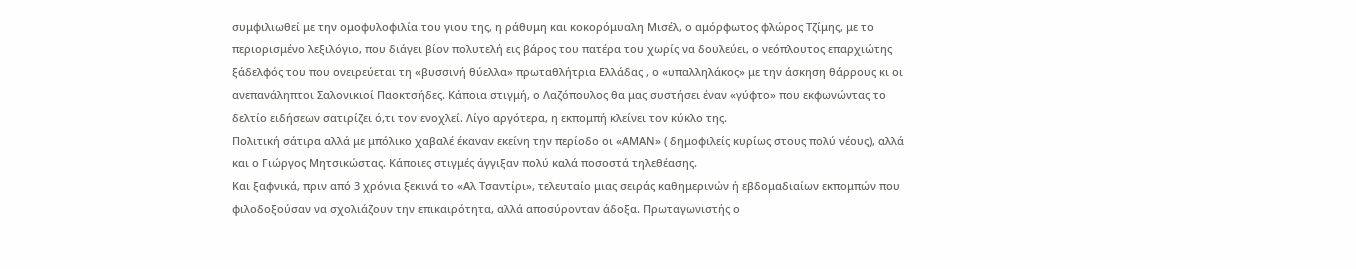συμφιλιωθεί με την ομοφυλοφιλία του γιου της, η ράθυμη και κοκορόμυαλη Μισέλ, ο αμόρφωτος φλώρος Τζίμης, με το περιορισμένο λεξιλόγιο, που διάγει βίον πολυτελή εις βάρος του πατέρα του χωρίς να δουλεύει, ο νεόπλουτος επαρχιώτης ξάδελφός του που ονειρεύεται τη «βυσσινή θύελλα» πρωταθλήτρια Ελλάδας , ο «υπαλληλάκος» με την άσκηση θάρρους κι οι ανεπανάληπτοι Σαλονικιοί Παοκτσήδες. Κάποια στιγμή, ο Λαζόπουλος θα μας συστήσει έναν «γύφτο» που εκφωνώντας το δελτίο ειδήσεων σατιρίζει ό,τι τον ενοχλεί. Λίγο αργότερα, η εκπομπή κλείνει τον κύκλο της.
Πολιτική σάτιρα αλλά με μπόλικο χαβαλέ έκαναν εκείνη την περίοδο οι «ΑΜΑΝ» ( δημοφιλείς κυρίως στους πολύ νέους), αλλά και ο Γιώργος Μητσικώστας. Κάποιες στιγμές άγγιξαν πολύ καλά ποσοστά τηλεθέασης.
Και ξαφνικά, πριν από 3 χρόνια ξεκινά το «Αλ Τσαντίρι», τελευταίο μιας σειράς καθημερινών ή εβδομαδιαίων εκπομπών που φιλοδοξούσαν να σχολιάζουν την επικαιρότητα, αλλά αποσύρονταν άδοξα. Πρωταγωνιστής ο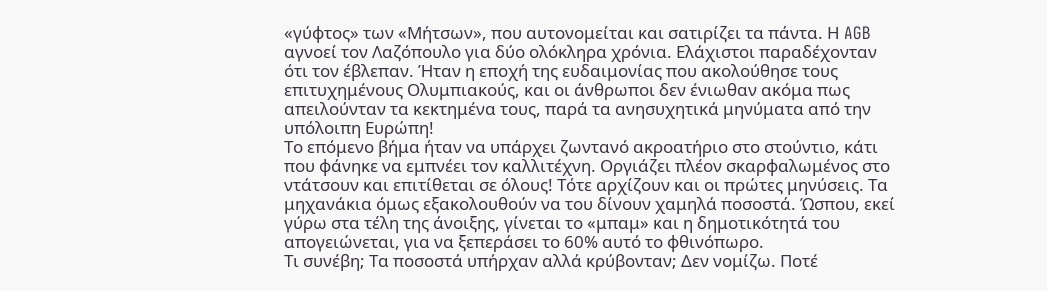«γύφτος» των «Μήτσων», που αυτονομείται και σατιρίζει τα πάντα. Η AGB αγνοεί τον Λαζόπουλο για δύο ολόκληρα χρόνια. Ελάχιστοι παραδέχονταν ότι τον έβλεπαν. Ήταν η εποχή της ευδαιμονίας που ακολούθησε τους επιτυχημένους Ολυμπιακούς, και οι άνθρωποι δεν ένιωθαν ακόμα πως απειλούνταν τα κεκτημένα τους, παρά τα ανησυχητικά μηνύματα από την υπόλοιπη Ευρώπη!
Το επόμενο βήμα ήταν να υπάρχει ζωντανό ακροατήριο στο στούντιο, κάτι που φάνηκε να εμπνέει τον καλλιτέχνη. Οργιάζει πλέον σκαρφαλωμένος στο ντάτσουν και επιτίθεται σε όλους! Τότε αρχίζουν και οι πρώτες μηνύσεις. Τα μηχανάκια όμως εξακολουθούν να του δίνουν χαμηλά ποσοστά. Ώσπου, εκεί γύρω στα τέλη της άνοιξης, γίνεται το «μπαμ» και η δημοτικότητά του απογειώνεται, για να ξεπεράσει το 60% αυτό το φθινόπωρο.
Τι συνέβη; Τα ποσοστά υπήρχαν αλλά κρύβονταν; Δεν νομίζω. Ποτέ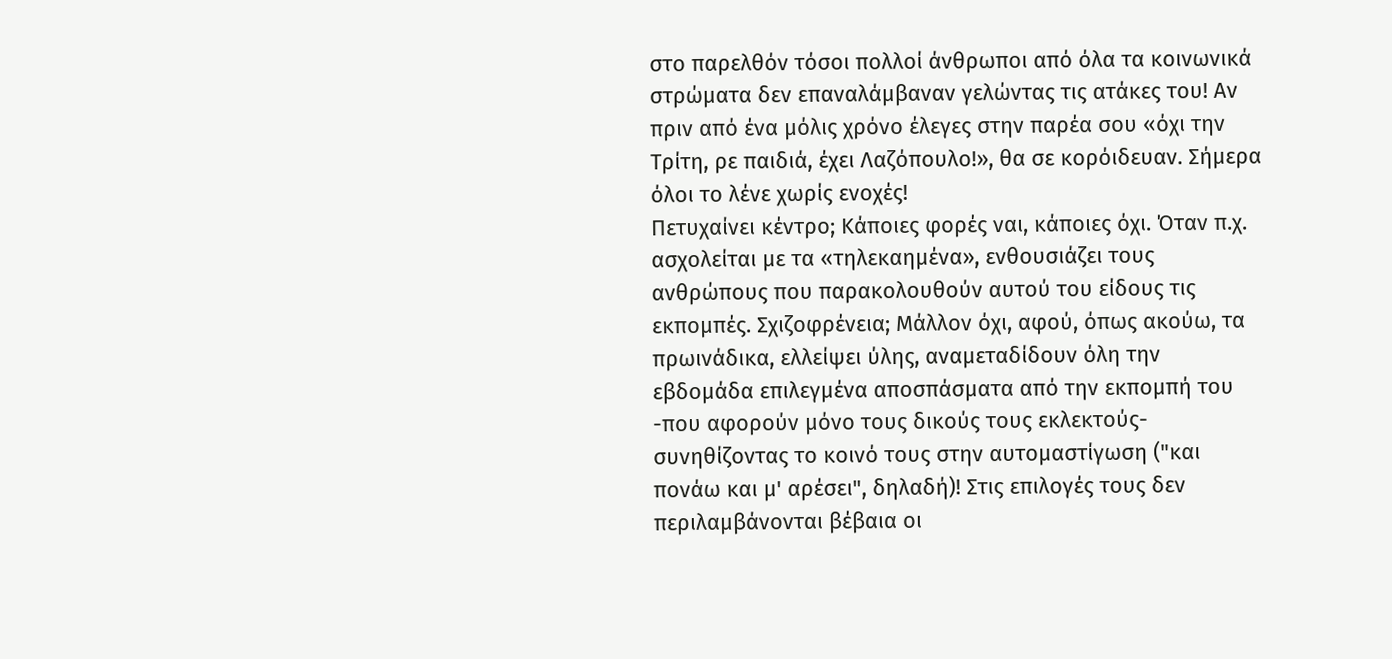στο παρελθόν τόσοι πολλοί άνθρωποι από όλα τα κοινωνικά στρώματα δεν επαναλάμβαναν γελώντας τις ατάκες του! Αν πριν από ένα μόλις χρόνο έλεγες στην παρέα σου «όχι την Τρίτη, ρε παιδιά, έχει Λαζόπουλο!», θα σε κορόιδευαν. Σήμερα όλοι το λένε χωρίς ενοχές!
Πετυχαίνει κέντρο; Κάποιες φορές ναι, κάποιες όχι. Όταν π.χ. ασχολείται με τα «τηλεκαημένα», ενθουσιάζει τους ανθρώπους που παρακολουθούν αυτού του είδους τις εκπομπές. Σχιζοφρένεια; Μάλλον όχι, αφού, όπως ακούω, τα πρωινάδικα, ελλείψει ύλης, αναμεταδίδουν όλη την εβδομάδα επιλεγμένα αποσπάσματα από την εκπομπή του -που αφορούν μόνο τους δικούς τους εκλεκτούς- συνηθίζοντας το κοινό τους στην αυτομαστίγωση ("και πονάω και μ' αρέσει", δηλαδή)! Στις επιλογές τους δεν περιλαμβάνονται βέβαια οι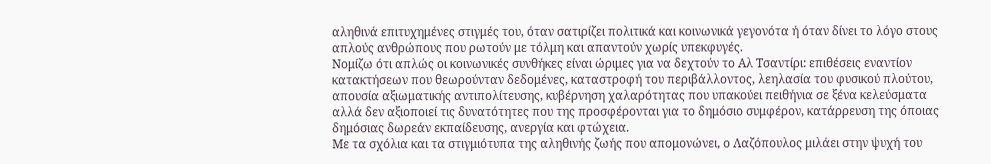αληθινά επιτυχημένες στιγμές του, όταν σατιρίζει πολιτικά και κοινωνικά γεγονότα ή όταν δίνει το λόγο στους απλούς ανθρώπους που ρωτούν με τόλμη και απαντούν χωρίς υπεκφυγές.
Νομίζω ότι απλώς οι κοινωνικές συνθήκες είναι ώριμες για να δεχτούν το Αλ Τσαντίρι: επιθέσεις εναντίον κατακτήσεων που θεωρούνταν δεδομένες, καταστροφή του περιβάλλοντος, λεηλασία του φυσικού πλούτου, απουσία αξιωματικής αντιπολίτευσης, κυβέρνηση χαλαρότητας που υπακούει πειθήνια σε ξένα κελεύσματα αλλά δεν αξιοποιεί τις δυνατότητες που της προσφέρονται για το δημόσιο συμφέρον, κατάρρευση της όποιας δημόσιας δωρεάν εκπαίδευσης, ανεργία και φτώχεια.
Με τα σχόλια και τα στιγμιότυπα της αληθινής ζωής που απομονώνει, ο Λαζόπουλος μιλάει στην ψυχή του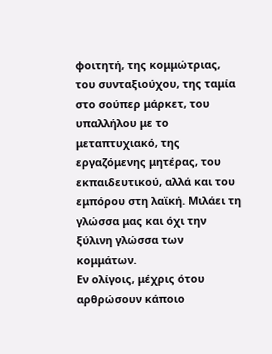φοιτητή, της κομμώτριας, του συνταξιούχου, της ταμία στο σούπερ μάρκετ, του υπαλλήλου με το μεταπτυχιακό, της εργαζόμενης μητέρας, του εκπαιδευτικού, αλλά και του εμπόρου στη λαϊκή. Μιλάει τη γλώσσα μας και όχι την ξύλινη γλώσσα των κομμάτων.
Εν ολίγοις, μέχρις ότου αρθρώσουν κάποιο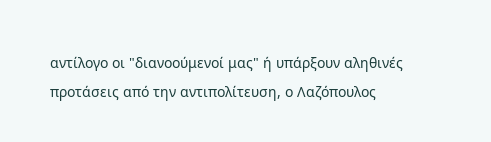αντίλογο οι "διανοούμενοί μας" ή υπάρξουν αληθινές προτάσεις από την αντιπολίτευση, ο Λαζόπουλος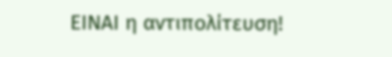ΕΙΝΑΙ η αντιπολίτευση!